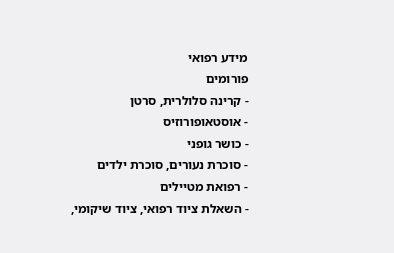מידע רפואי
פורומים
- קרינה סלולרית, סרטן
- אוסטאופורוזיס
- כושר גופני
- סוכרת נעורים, סוכרת ילדים
- רפואת מטיילים
- השאלת ציוד רפואי, ציוד שיקומי,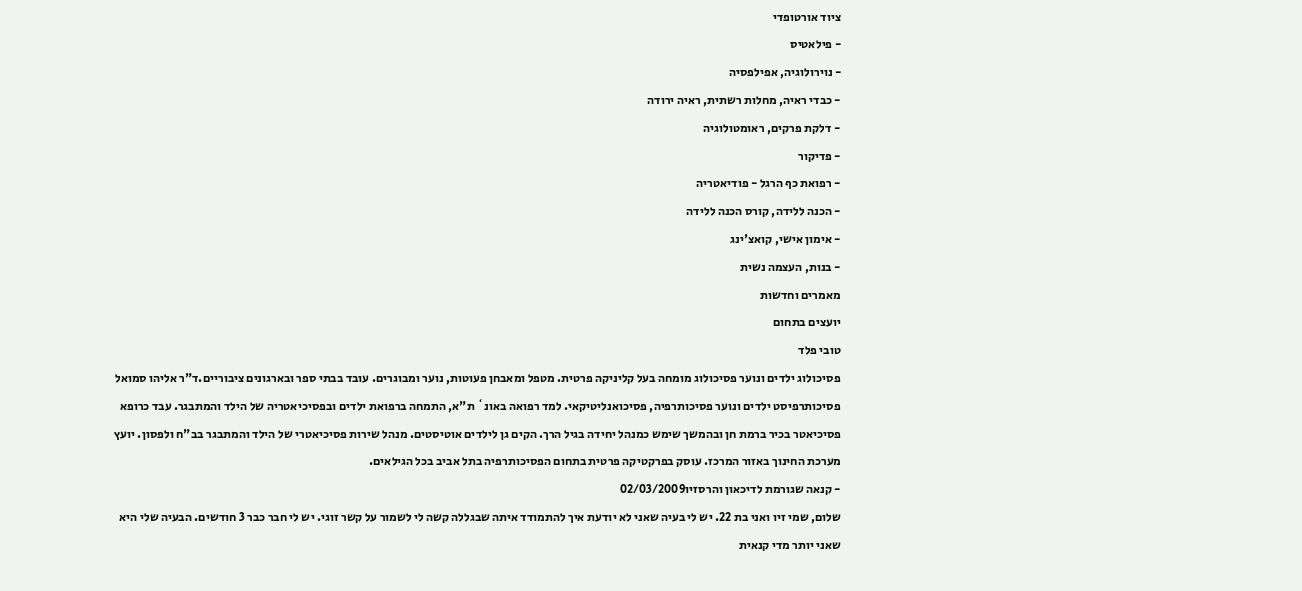ציוד אורטופדי
- פילאטיס
- נוירולוגיה, אפילפסיה
- כבדי ראיה, מחלות רשתית, ראיה ירודה
- דלקת פרקים, ראומטולוגיה
- פדיקור
- רפואת כף הרגל - פודיאטריה
- הכנה ללידה, קורס הכנה ללידה
- אימון אישי, קואצ'ינג
- בנות, העצמה נשית
מאמרים וחדשות
יועצים בתחום
טובי פלד
פסיכולוג ילדים ונוער פסיכולוג מומחה בעל קליניקה פרטית. מטפל ומאבחן פעוטות, נוער ומבוגרים. עובד בבתי ספר ובארגונים ציבוריים.ד"ר אליהו סמואל
פסיכותרפיסט ילדים ונוער פסיכותרפיה, פסיכואנליטיקאי. למד רפואה באונ` ת"א, התמחה ברפואת ילדים ובפסיכיאטריה של הילד והמתבגר. עבד כרופא פסיכיאטר בכיר ברמת חן ובהמשך שימש כמנהל יחידה בגיל הרך. הקים גן לילדים אוטיסטים. מנהל שירות פסיכיאטרי של הילד והמתבגר בב"ח ולפסון. יועץ מערכת החינוך באזור המרכז. עוסק בפרקטיקה פרטית בתחום הפסיכותרפיה בתל אביב בכל הגילאים.
- קנאה שגורמת לדיכאון והרסזיו02/03/2009
שלום, שמי זיו ואני בת 22. יש לי בעיה שאני לא יודעת איך להתמודד איתה שבגללה קשה לי לשמור על קשר זוגי. יש לי חבר כבר 3 חודשים. הבעיה שלי היא שאני יותר מדי קנאית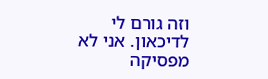וזה גורם לי לדיכאון. אני לא מפסיקה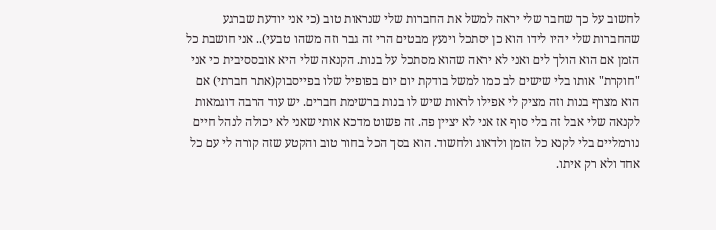לחשוב על כך שחבר שלי יראה למשל את החברות שלי שנראות טוב (כי אני יודעת שברגע שהחברות שלי יהיו לידו הוא כן יסתכל וינעץ מבטים הרי זה גבר וזה משהו טבעי).. אני חושבת כל הזמן אם הוא הולך לים ואני לא יראה שהוא מסתכל על בנות. הקנאה שלי היא אובססיבית כי אני "חוקרת" אותו בלי שישים לב כמו למשל בודקת יום יום בפופיל שלו בפייסבוק(אתר חברתי) אם הוא מצרף בנות וזה מציק לי אפילו לראות שיש לו בנות ברשימת חברים. יש עוד הרבה דוגמאות לקנאה שלי אבל זה בלי סוף אז אני לא יציין פה. זה פשוט מדכא אותי שאני לא יכולה לנהל חיים נורמליים בלי לקנא כל הזמן ולדאוג ולחשוד. הוא בסך הכל בחור טוב והקטע שזה קורה לי עם כל אחד ולא רק איתו.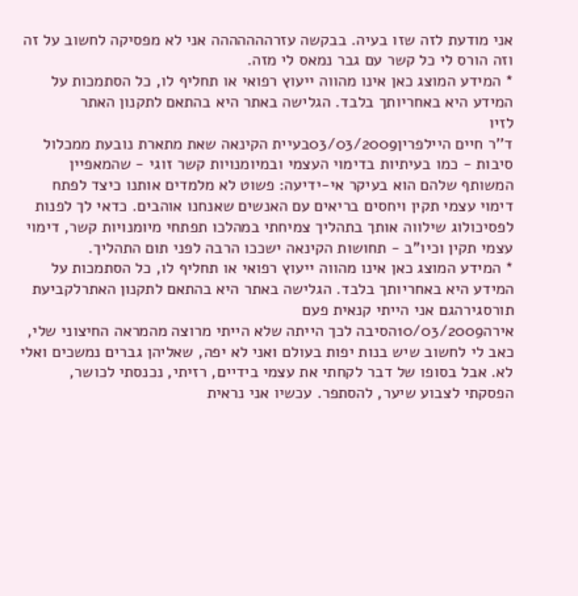אני מודעת לזה שזו בעיה. בבקשה עזרההההההה אני לא מפסיקה לחשוב על זה וזה הורס לי כל קשר עם גבר נמאס לי מזה.
* המידע המוצג כאן אינו מהווה ייעוץ רפואי או תחליף לו, כל הסתמכות על המידע היא באחריותך בלבד. הגלישה באתר היא בהתאם לתקנון האתר
לזיו
ד''ר חיים היילפרין03/03/2009בעיית הקינאה שאת מתארת נובעת ממכלול סיבות - כמו בעיתיות בדימוי העצמי ובמיומנויות קשר זוגי - שהמאפיין המשותף שלהם הוא בעיקר אי-ידיעה: פשוט לא מלמדים אותנו כיצד לפתח דימוי עצמי תקין ויחסים בריאים עם האנשים שאנחנו אוהבים. כדאי לך לפנות לפסיכולוג שילווה אותך בתהליך צמיחתי במהלכו תפתחי מיומנויות קשר, דימוי עצמי תקין וכיו"ב - תחושות הקינאה ישככו הרבה לפני תום התהליך.
* המידע המוצג כאן אינו מהווה ייעוץ רפואי או תחליף לו, כל הסתמכות על המידע היא באחריותך בלבד. הגלישה באתר היא בהתאם לתקנון האתרלקביעת תורסגירהגם אני הייתי קנאית פעם
אירה10/03/2009הסיבה לכך הייתה שלא הייתי מרוצה מהמראה החיצוני שלי, כאב לי לחשוב שיש בנות יפות בעולם ואני לא יפה, שאליהן גברים נמשכים ואלי לא. אבל בסופו של דבר לקחתי את עצמי בידיים, רזיתי, נכנסתי לכושר, הפסקתי לצבוע שיער, להסתפר. עכשיו אני נראית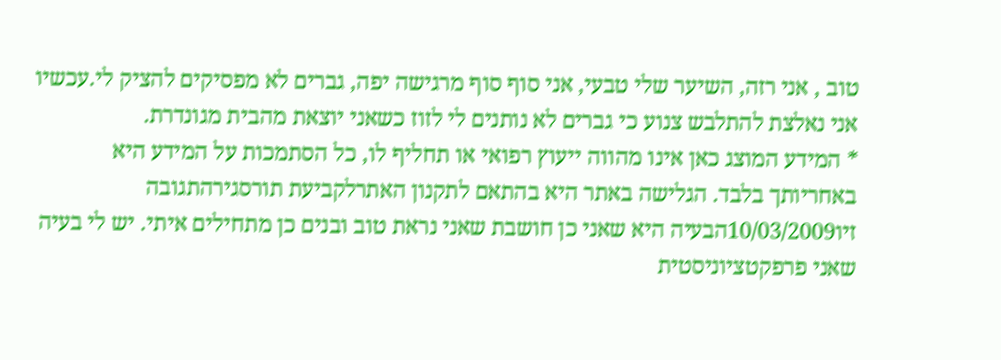טוב , אני רזה, השיער שלי טבעי, אני סוף סוף מרגישה יפה, גברים לא מפסיקים להציק לי.עכשיו אני נאלצת להתלבש צנוע כי גברים לא נותנים לי לזוז כשאני יוצאת מהבית מגונדרת.
* המידע המוצג כאן אינו מהווה ייעוץ רפואי או תחליף לו, כל הסתמכות על המידע היא באחריותך בלבד. הגלישה באתר היא בהתאם לתקנון האתרלקביעת תורסגירהתגובה
זיו10/03/2009הבעיה היא שאני כן חושבת שאני נראת טוב ובנים כן מתחילים איתי. יש לי בעיה שאני פרפקטציוניסטית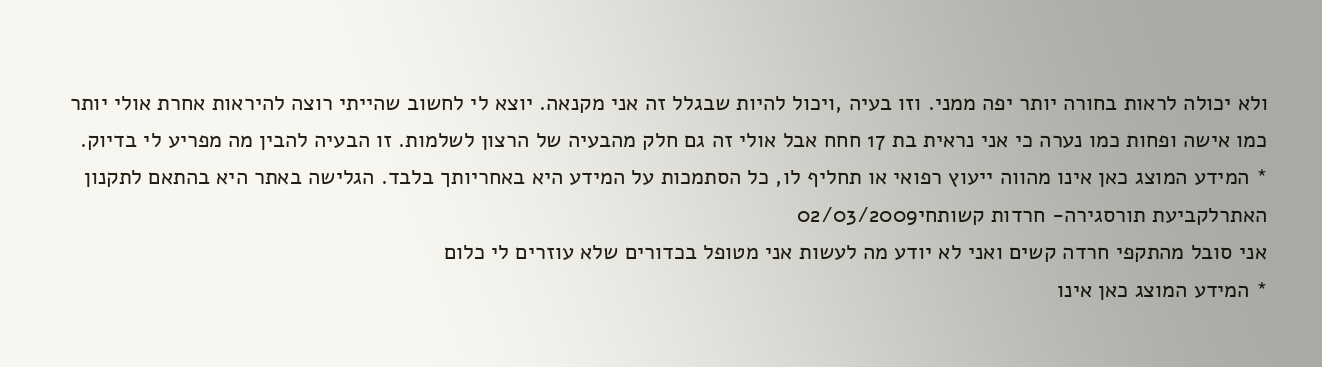ולא יכולה לראות בחורה יותר יפה ממני. וזו בעיה ,ויכול להיות שבגלל זה אני מקנאה. יוצא לי לחשוב שהייתי רוצה להיראות אחרת אולי יותר כמו אישה ופחות כמו נערה כי אני נראית בת 17 חחח אבל אולי זה גם חלק מהבעיה של הרצון לשלמות. זו הבעיה להבין מה מפריע לי בדיוק.
* המידע המוצג כאן אינו מהווה ייעוץ רפואי או תחליף לו, כל הסתמכות על המידע היא באחריותך בלבד. הגלישה באתר היא בהתאם לתקנון האתרלקביעת תורסגירה- חרדות קשותחי02/03/2009
אני סובל מהתקפי חרדה קשים ואני לא יודע מה לעשות אני מטופל בכדורים שלא עוזרים לי כלום
* המידע המוצג כאן אינו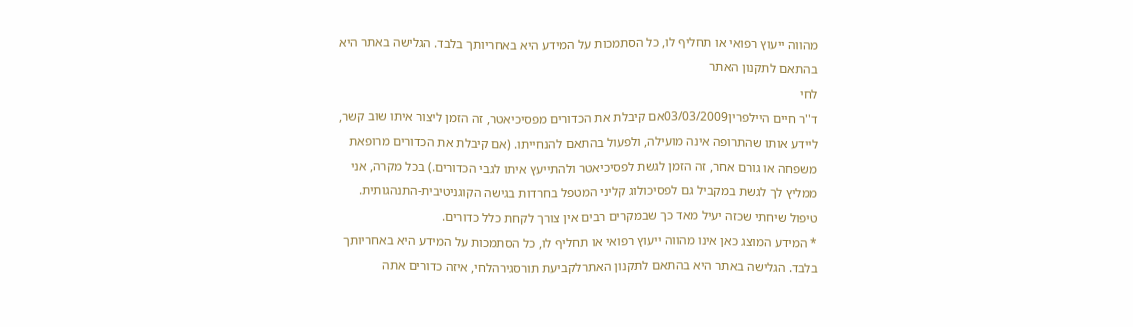מהווה ייעוץ רפואי או תחליף לו, כל הסתמכות על המידע היא באחריותך בלבד. הגלישה באתר היא בהתאם לתקנון האתר
לחי
ד''ר חיים היילפרין03/03/2009אם קיבלת את הכדורים מפסיכיאטר, זה הזמן ליצור איתו שוב קשר, ליידע אותו שהתרופה אינה מועילה, ולפעול בהתאם להנחייתו. (אם קיבלת את הכדורים מרופאת משפחה או גורם אחר, זה הזמן לגשת לפסיכיאטר ולהתייעץ איתו לגבי הכדורים.) בכל מקרה, אני ממליץ לך לגשת במקביל גם לפסיכולוג קליני המטפל בחרדות בגישה הקוגניטיבית-התנהגותית. טיפול שיחתי שכזה יעיל מאד כך שבמקרים רבים אין צורך לקחת כלל כדורים.
* המידע המוצג כאן אינו מהווה ייעוץ רפואי או תחליף לו, כל הסתמכות על המידע היא באחריותך בלבד. הגלישה באתר היא בהתאם לתקנון האתרלקביעת תורסגירהלחי, איזה כדורים אתה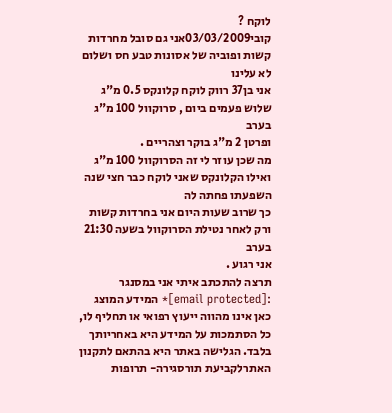לוקח ?
קובי03/03/2009אני גם סובל מחרדות קשות ופוביה של אסונות טבע חס ושלום לא עלינו
אני בן37 רווק לוקח קלונקס 0.5 מ"ג שלוש פעמים ביום , סרוקוול 100 מ"ג בערב
ופרטן 2 מ"ג בוקר וצהריים .
מה שכן עוזר לי זה הסרוקוול 100 מ"ג
ואילו הקלונקס שאני לוקח כבר חצי שנה השפעתו פחתה לה
כך שרוב שעות היום אני בחרדות קשות ורק לאחר נטילת הסרוקוול בשעה 21:30 בערב
אני רגוע .
תרצה להתכתב איתי אני במסנגר :[email protected]* המידע המוצג כאן אינו מהווה ייעוץ רפואי או תחליף לו, כל הסתמכות על המידע היא באחריותך בלבד. הגלישה באתר היא בהתאם לתקנון האתרלקביעת תורסגירה- תרופות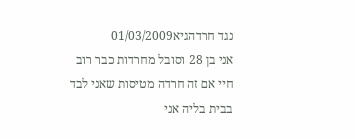נגד חרדהגיא01/03/2009
אני בן 28 וסובל מחרדות כבר רוב חיי אם זה חרדה מטיסות שאני לבד בבית בליה אני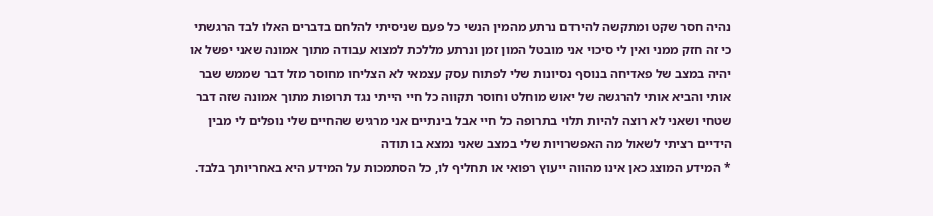נהיה חסר שקט ומתקשה להירדם נרתע מהמין הנשי כל פעם שניסיתי להלחם בדברים האלו לבד הרגשתי כי זה חזק ממני ואין לי סיכוי אני מובטל המון זמן ונרתע מללכת למצוא עבודה מתוך אמונה שאני יפשל או יהיה במצב של פאדיחה בנוסף נסיונות שלי לפתוח עסק עצמאי לא הצליחו מחוסר מזל דבר שממש שבר אותי והביא אותי להרגשה של יאוש מוחלט וחוסר תקווה כל חיי הייתי נגד תרופות מתוך אמונה שזה דבר שטחי ושאני לא רוצה להיות תלוי בתרופה כל חיי אבל בינתיים אני מרגיש שהחיים שלי נופלים לי מבין הידיים רציתי לשאול מה האפשרויות שלי במצב שאני נמצא בו תודה
* המידע המוצג כאן אינו מהווה ייעוץ רפואי או תחליף לו, כל הסתמכות על המידע היא באחריותך בלבד.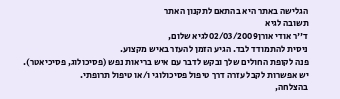הגלישה באתר היא בהתאם לתקנון האתר
תשובה לגיא
ד''ר אודי אורן02/03/2009לגיא שלום,
ניסית להתמודד לבד. הגיע הזמן להעזר באיש מקצוע.
פנה לקופת החולים שלך ובקש לדבר עם איש בריאות נפש (פסיכולוג, פסיכיאטר).
יש אפשרות לקבל עזרה דרך טיפול פסיכולוגי ו/או טיפול תרופתי.
בהצלחה,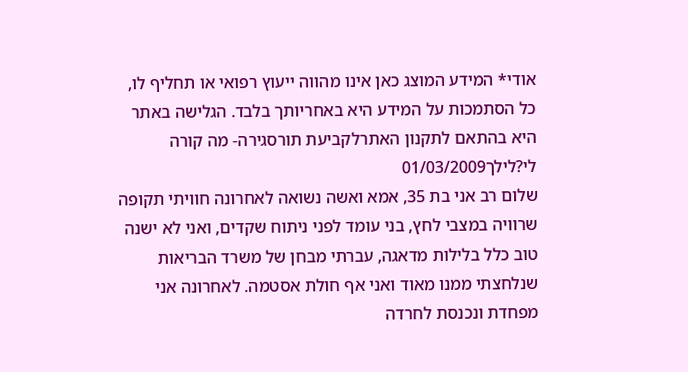אודי* המידע המוצג כאן אינו מהווה ייעוץ רפואי או תחליף לו, כל הסתמכות על המידע היא באחריותך בלבד. הגלישה באתר היא בהתאם לתקנון האתרלקביעת תורסגירה- מה קורה לי?לילך01/03/2009
שלום רב אני בת 35, אמא ואשה נשואה לאחרונה חוויתי תקופה שרוויה במצבי לחץ, בני עומד לפני ניתוח שקדים, ואני לא ישנה טוב כלל בלילות מדאגה, עברתי מבחן של משרד הבריאות שנלחצתי ממנו מאוד ואני אף חולת אסטמה. לאחרונה אני מפחדת ונכנסת לחרדה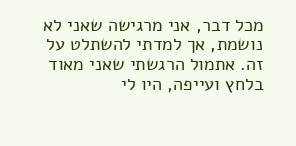מכל דבר, אני מרגישה שאני לא נושמת, אך למדתי להשתלט על זה. אתמול הרגשתי שאני מאוד בלחץ ועייפה, היו לי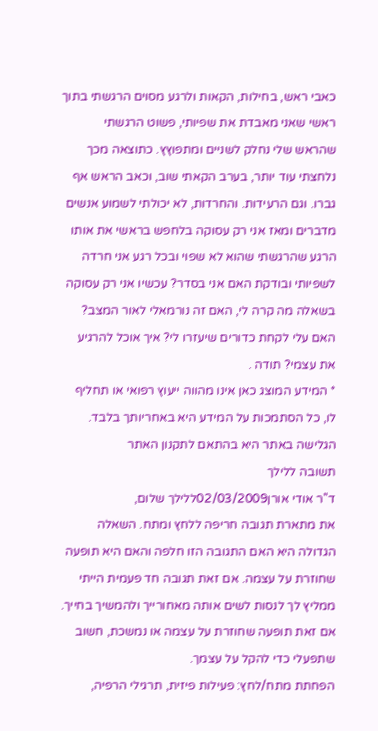כאבי ראש, בחילות, הקאות ולרגע מסוים הרגשתי בתוך ראשי שאני מאבדת את שפיותי, פשוט הרגשתי שהראש שלי נחלק לשניים ומתפוץץ. כתוצאה מכך נלחצתי עוד יותר, בערב הקאתי שוב, וכאב הראש אף גברו. וגם הרעידות. והחרדות, לא יכולתי לשמוע אנשים מדברים ומאז אני רק עסוקה בלחפש בראשי את אותו הרגע שהרגשתי שהוא לא שפוי ובכל רגע אני חרדה לשפיותי ובודקת האם אני בסדר? עכשיו אני רק עסוקה בשאלה מה קרה לי, האם זה נורמאלי לאור המצב? האם עלי לקחת כדורים שיעזרו לי? איך אוכל להרגיע את עצמי? תודה .
* המידע המוצג כאן אינו מהווה ייעוץ רפואי או תחליף לו, כל הסתמכות על המידע היא באחריותך בלבד. הגלישה באתר היא בהתאם לתקנון האתר
תשובה ללילך
ד''ר אודי אורן02/03/2009ללילך שלום,
את מתארת תגובה חריפה ללחץ ומתח. השאלה הגדולה היא האם התגובה הזו חלפה והאם היא תופעה שחוזרת על עצמה. אם זאת תגובה חד פעמית הייתי ממליץ לך לנסות לשים אותה מאחורייך ולהמשיך בחייך. אם זאת תופעה שחוזרת על עצמה או נמשכת, חשוב שתפעלי כדי להקל על עצמך.
הפחתת מתח/לחץ: פעילות פיזית, תרגילי הרפיה,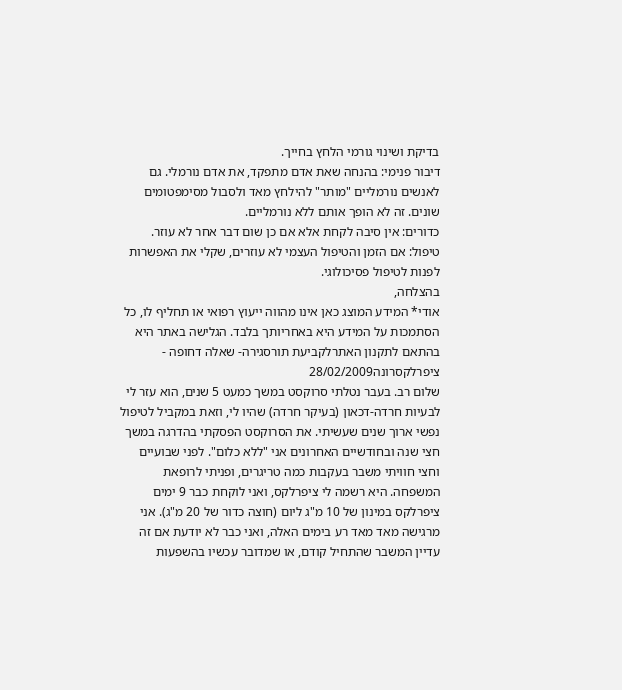בדיקת ושינוי גורמי הלחץ בחייך.
דיבור פנימי: בהנחה שאת אדם מתפקד, את אדם נורמלי. גם לאנשים נורמליים "מותר" להילחץ מאד ולסבול מסימפטומים שונים. זה לא הופך אותם ללא נורמליים.
כדורים: אין סיבה לקחת אלא אם כן שום דבר אחר לא עוזר.
טיפול: אם הזמן והטיפול העצמי לא עוזרים, שקלי את האפשרות לפנות לטיפול פסיכולוגי.
בהצלחה,
אודי* המידע המוצג כאן אינו מהווה ייעוץ רפואי או תחליף לו, כל הסתמכות על המידע היא באחריותך בלבד. הגלישה באתר היא בהתאם לתקנון האתרלקביעת תורסגירה- שאלה דחופה - ציפרלקסרונה28/02/2009
שלום רב. בעבר נטלתי סרוקסט במשך כמעט 5 שנים, הוא עזר לי לבעיות חרדה-דכאון (בעיקר חרדה) שהיו לי, וזאת במקביל לטיפול נפשי ארוך שנים שעשיתי. את הסרוקסט הפסקתי בהדרגה במשך חצי שנה ובחודשיים האחרונים אני "ללא כלום". לפני שבועיים וחצי חוויתי משבר בעקבות כמה טריגרים, ופניתי לרופאת המשפחה. היא רשמה לי ציפרלקס, ואני לוקחת כבר 9 ימים ציפרלקס במינון של 10 מ"ג ליום (חוצה כדור של 20 מ"ג). אני מרגישה מאד מאד רע בימים האלה, ואני כבר לא יודעת אם זה עדיין המשבר שהתחיל קודם, או שמדובר עכשיו בהשפעות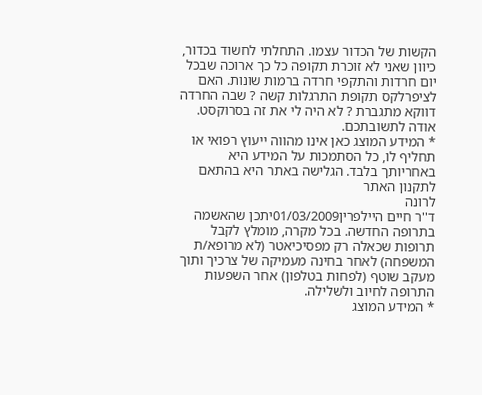הקשות של הכדור עצמו. התחלתי לחשוד בכדור, כיוון שאני לא זוכרת תקופה כל כך ארוכה שבכל יום חרדות והתקפי חרדה ברמות שונות. האם לציפרלקס תקופת התרגלות קשה ? שבה החרדה דווקא מתגברת ? לא היה לי את זה בסרוקסט. אודה לתשובתכם.
* המידע המוצג כאן אינו מהווה ייעוץ רפואי או תחליף לו, כל הסתמכות על המידע היא באחריותך בלבד. הגלישה באתר היא בהתאם לתקנון האתר
לרונה
ד''ר חיים היילפרין01/03/2009יתכן שהאשמה בתרופה החדשה. בכל מקרה, מומלץ לקבל תרופות שכאלה רק מפסיכיאטר (לא מרופא/ת המשפחה) לאחר בחינה מעמיקה של צרכיך ותוך מעקב שוטף (לפחות בטלפון) אחר השפעות התרופה לחיוב ולשלילה.
* המידע המוצג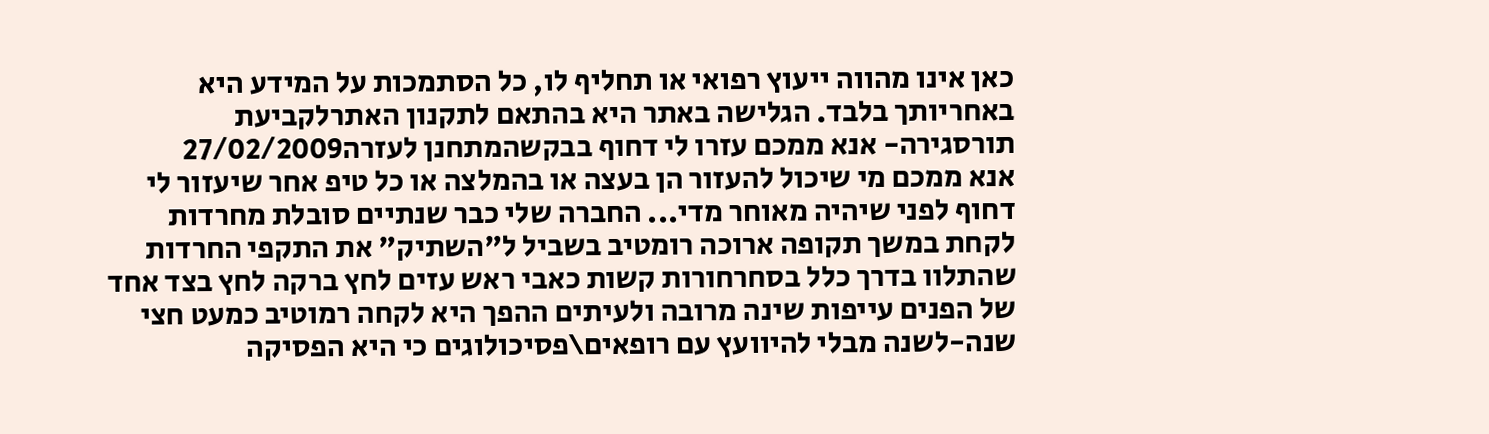כאן אינו מהווה ייעוץ רפואי או תחליף לו, כל הסתמכות על המידע היא באחריותך בלבד. הגלישה באתר היא בהתאם לתקנון האתרלקביעת תורסגירה- אנא ממכם עזרו לי דחוף בבקשהמתחנן לעזרה27/02/2009
אנא ממכם מי שיכול להעזור הן בעצה או בהמלצה או כל טיפ אחר שיעזור לי דחוף לפני שיהיה מאוחר מדי... החברה שלי כבר שנתיים סובלת מחרדות לקחת במשך תקופה ארוכה רומטיב בשביל ל"השתיק" את התקפי החרדות שהתלוו בדרך כלל בסחרחורות קשות כאבי ראש עזים לחץ ברקה לחץ בצד אחד של הפנים עייפות שינה מרובה ולעיתים ההפך היא לקחה רמוטיב כמעט חצי שנה-לשנה מבלי להיוועץ עם רופאים\פסיכולוגים כי היא הפסיקה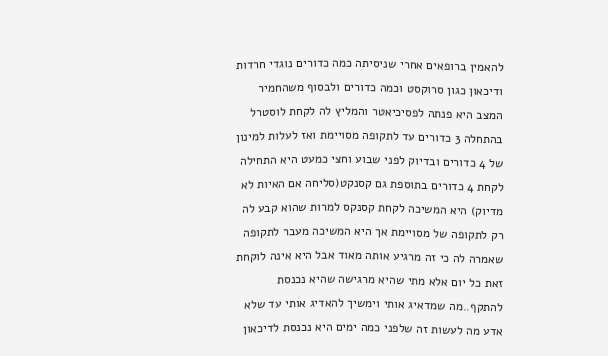להאמין ברופאים אחרי שניסיתה כמה כדורים נוגדי חרדות ודיכאון כגון סרוקסט וכמה כדורים ולבסוף משהחמיר המצב היא פנתה לפסיכיאטר והמליץ לה לקחת לוסטרל בהתחלה 3 כדורים עד לתקופה מסויימת ואז לעלות למינון של 4 כדורים ובדיוק לפני שבוע וחצי כמעט היא התחילה לקחת 4 כדורים בתוספת גם קסנקט(סליחה אם האיות לא מדיוק) היא המשיכה לקחת קסנקס למרות שהוא קבע לה רק לתקופה של מסויימת אך היא המשיכה מעבר לתקופה שאמרה לה כי זה מרגיע אותה מאוד אבל היא אינה לוקחת זאת כל יום אלא מתי שהיא מרגישה שהיא נכנסת להתקף..מה שמדאיג אותי וימשיך להאדיג אותי עד שלא אדע מה לעשות זה שלפני כמה ימים היא נכנסת לדיכאון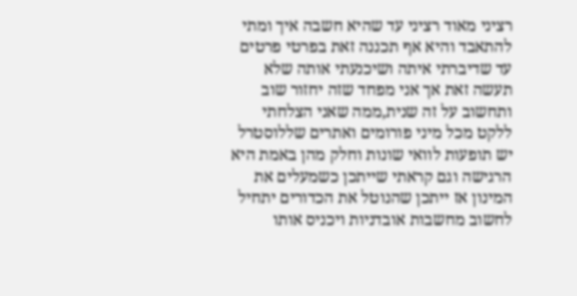רציני מאוד רציני עד שהיא חשבה איך ומתי להתאבד והיא אף תכננה זאת בפרטי פרטים עד שדיברתי איתה ושיכנעתי אותה שלא תעשה זאת אך אני מפחד שזה יחזור שוב ותחשוב על זה שנית,ממה שאני הצלחתי ללקט מכל מיני פורומים ואתרים שללוסטרל יש תופעות לוואי שונות וחלק מהן באמת היא הרגישה וגם קראתי שייתכן כשמעלים את המינון אז ייתכן שהנוטל את הכדורים יתחיל לחשוב מחשבות אובדניות ויכניס אותו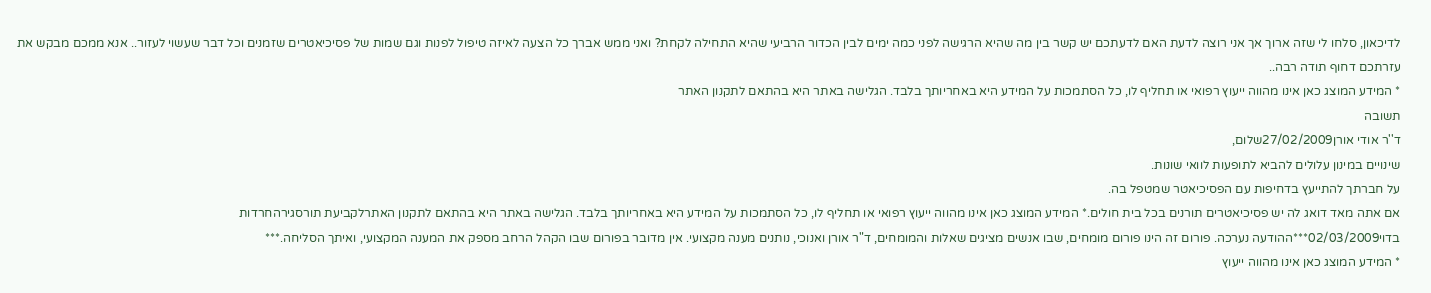לדיכאון, סלחו לי שזה ארוך אך אני רוצה לדעת האם לדעתכם יש קשר בין מה שהיא הרגישה לפני כמה ימים לבין הכדור הרביעי שהיא התחילה לקחת? ואני ממש אברך כל הצעה לאיזה טיפול לפנות וגם שמות של פסיכיאטרים שזמנים וכל דבר שעשוי לעזור.. אנא ממכם מבקש את עזרתכם דחוף תודה רבה..
* המידע המוצג כאן אינו מהווה ייעוץ רפואי או תחליף לו, כל הסתמכות על המידע היא באחריותך בלבד. הגלישה באתר היא בהתאם לתקנון האתר
תשובה
ד''ר אודי אורן27/02/2009שלום,
שינויים במינון עלולים להביא לתופעות לוואי שונות.
על חברתך להתייעץ בדחיפות עם הפסיכיאטר שמטפל בה.
אם אתה מאד דואג לה יש פסיכיאטרים תורנים בכל בית חולים.* המידע המוצג כאן אינו מהווה ייעוץ רפואי או תחליף לו, כל הסתמכות על המידע היא באחריותך בלבד. הגלישה באתר היא בהתאם לתקנון האתרלקביעת תורסגירהחרדות
בדוי02/03/2009***ההודעה נערכה. פורום זה הינו פורום מומחים, שבו אנשים מציגים שאלות והמומחים, ד"ר אורן ואנוכי, נותנים מענה מקצועי. אין מדובר בפורום שבו הקהל הרחב מספק את המענה המקצועי, ואיתך הסליחה.***
* המידע המוצג כאן אינו מהווה ייעוץ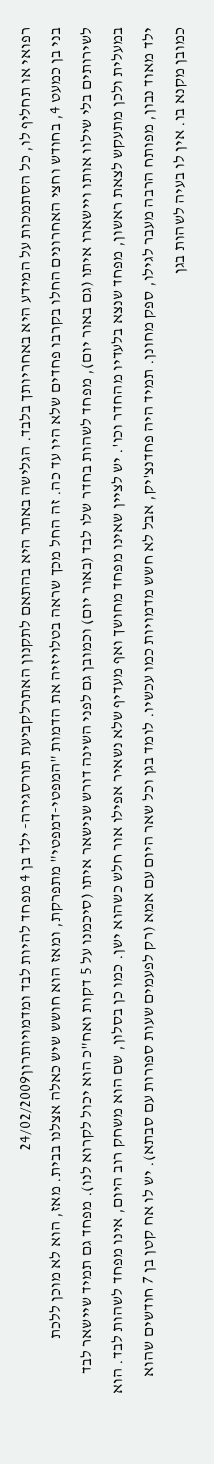רפואי או תחליף לו, כל הסתמכות על המידע היא באחריותך בלבד. הגלישה באתר היא בהתאם לתקנון האתרלקביעת תורסגירה- ילד בן 4 מפחד להיות לבד ומדמויותרון24/02/2009
בני בן כמעט 4, בחודש וחצי האחרונים החלו בקרבו פחדים שלא היו עד כה. זה החל מכך שראה בטלויזיה את הדמות "המפטי-דמפטי" מתפרקת, ומאז הוא חושש שיש כאלה אצלנו בבית. מאז, הוא לא מוכן ללכת לשירותים בלי שילוו אותו ויישארו איתו (גם באור יום), מפחד לשהות בחדר שלו לבד (באור יום) וכמובן גם לפני השינה דורש שנישאר איתו (סיכמנו על 5 דקות ואח"כ הוא יכול לקרוא לנו). מפחד גם תמיד שיישאר לבד במעלית ולכן מתעקש לצאת ראשון, מפחד שנצא בלעדיו מהחדר וכו'. יש לציין שאינו מפחד מחושך ואף מעדיף שלא נשאיר אפילו אור חלש כשהוא ישן. כמו כן בסלון, שם הוא משחק רוב היום, אינו מפחד לשהות לבד. הוא ילד מאוד נבון, מפותח הרבה מעבר לגילו, ספק מחונן. תמיד היה פחדנצ'יק, אבל לא חשש מדמויות כמו עכשיו. לומד בגן וכל שאר היום עם אמא (רק לפעמים שעות ספורות עם סבתא). יש לו אח קטן בן 7 חודשים שהוא כמובן מקנא בו. אין לו בעיה לשהות בגן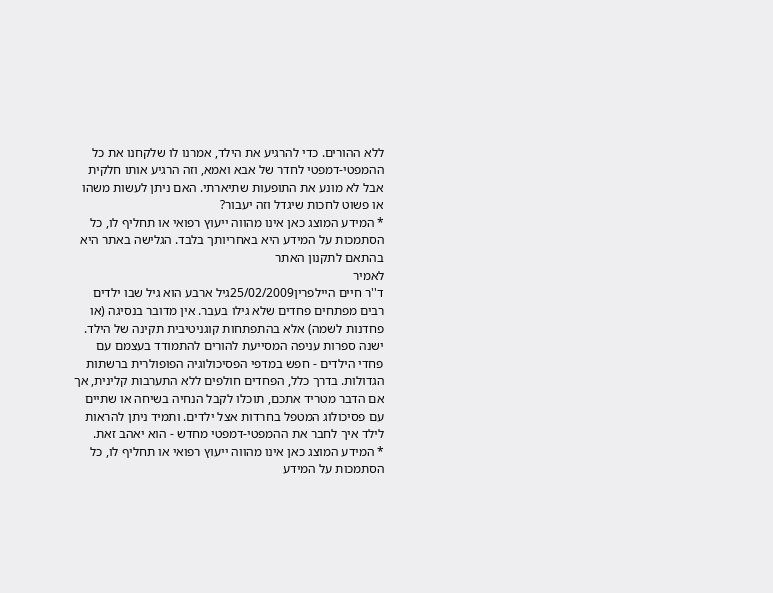ללא ההורים. כדי להרגיע את הילד, אמרנו לו שלקחנו את כל ההמפטי-דמפטי לחדר של אבא ואמא, וזה הרגיע אותו חלקית אבל לא מונע את התופעות שתיארתי. האם ניתן לעשות משהו או פשוט לחכות שיגדל וזה יעבור?
* המידע המוצג כאן אינו מהווה ייעוץ רפואי או תחליף לו, כל הסתמכות על המידע היא באחריותך בלבד. הגלישה באתר היא בהתאם לתקנון האתר
לאמיר
ד''ר חיים היילפרין25/02/2009גיל ארבע הוא גיל שבו ילדים רבים מפתחים פחדים שלא גילו בעבר. אין מדובר בנסיגה (או פחדנות לשמה) אלא בהתפתחות קוגניטיבית תקינה של הילד. ישנה ספרות עניפה המסייעת להורים להתמודד בעצמם עם פחדי הילדים - חפש במדפי הפסיכולוגיה הפופולרית ברשתות הגדולות. בדרך כלל, הפחדים חולפים ללא התערבות קלינית, אך אם הדבר מטריד אתכם, תוכלו לקבל הנחיה בשיחה או שתיים עם פסיכולוג המטפל בחרדות אצל ילדים. ותמיד ניתן להראות לילד איך לחבר את ההמפטי-דמפטי מחדש - הוא יאהב זאת.
* המידע המוצג כאן אינו מהווה ייעוץ רפואי או תחליף לו, כל הסתמכות על המידע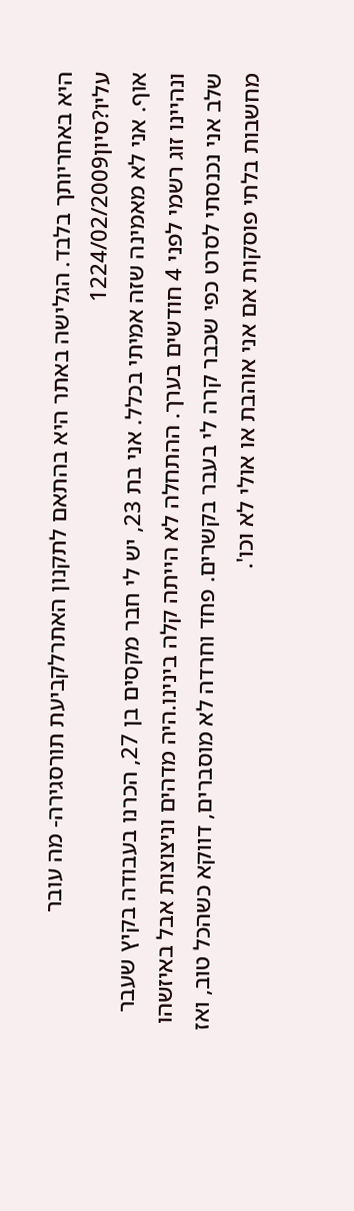היא באחריותך בלבד. הגלישה באתר היא בהתאם לתקנון האתרלקביעת תורסגירה- מה עובר עליו?סיון1224/02/2009
אוף. אני לא מאמינה שזה אמיתי בכלל. אני בת 23, יש לי חבר מקסים בן 27, הכרנו בעבודה בקיץ שעבר ונהיינו זוג רשמי לפני 4 חודשים בערך. ההתחלה לא הייתה קלה בינינו.היה מדהים וניצוצות אבל באיזשהו שלב אני נכנסתי לסרט כפי שכבר קרה לי בעבר בקשרים. פחד וחרדה לא מוסברים, דווקא כשהכל טוב, ואז מחשבות בלתי פוסקות אם אני אוהבת או אולי לא וכו'.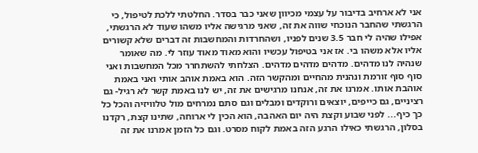אני לא ארחיב בדיבור על עצמי מכיוון שאני כבר בסדר. החלטתי ללכת לטיפול, כי הרגשתי שהחבר הנוכחי שווה את זה, שאני מרגישה אליו משהו שעוד לא הרגשתי, אפילו שהיה לי חבר 3.5 שנים לפניו, ושהחרדות והמחשבות זה דברים שלא קשורים אליו אלא משהו בי. אז אני בטיפול עכשיו והוא מאוד מאוד עוזר לי. מה שאומר שנהיה לנו מדהים. מדהים מדהים מדהים. הצלחתי להשתחרר מכל המחשבות ואני סוף סוף זורמת ונהנית מהחיים ומהקשר הזה. הוא באמת אוהב אותי ואני באמת אוהבת אותו. אמרנו את זה, אנחנו מרגישים את זה, יש לנו באמת קשר לא רגיל- גם רציניים, גם כייפים, יוצאים ורוקדים ומבלים וגם סתם נמרחים מול טלוויזיה והכל כל כך כיף... לפני שבוע וקצת היה יום האהבה, הוא הכין לי ארוחה, שתינו קצת, רקדנו בסלון, הרגשתי כאילו הרגע הזה באמת לקוח מסרט. וגם כל הזמן אמרנו את זה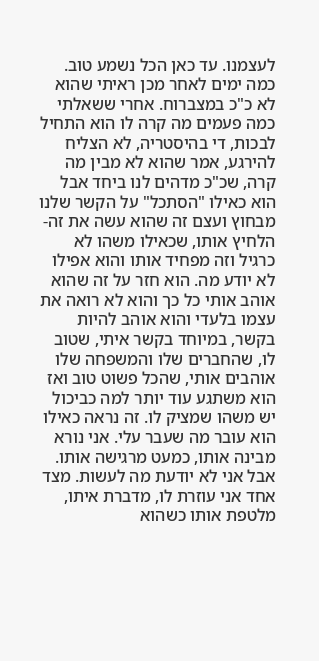לעצמנו. עד כאן הכל נשמע טוב. כמה ימים לאחר מכן ראיתי שהוא לא כ"כ במצברוח. אחרי ששאלתי כמה פעמים מה קרה לו הוא התחיל לבכות, די בהיסטריה, לא הצליח להירגע, אמר שהוא לא מבין מה קרה, שכ"כ מדהים לנו ביחד אבל הוא כאילו "הסתכל" על הקשר שלנו מבחוץ ועצם זה שהוא עשה את זה- הלחיץ אותו, שכאילו משהו לא כרגיל וזה מפחיד אותו והוא אפילו לא יודע מה. הוא חזר על זה שהוא אוהב אותי כל כך והוא לא רואה את עצמו בלעדי והוא אוהב להיות בקשר, במיוחד בקשר איתי, שטוב לו, שהחברים שלו והמשפחה שלו אוהבים אותי, שהכל פשוט טוב ואז הוא משתגע עוד יותר למה כביכול יש משהו שמציק לו. זה נראה כאילו הוא עובר מה שעבר עלי. אני נורא מבינה אותו, כמעט מרגישה אותו. אבל אני לא יודעת מה לעשות. מצד אחד אני עוזרת לו, מדברת איתו, מלטפת אותו כשהוא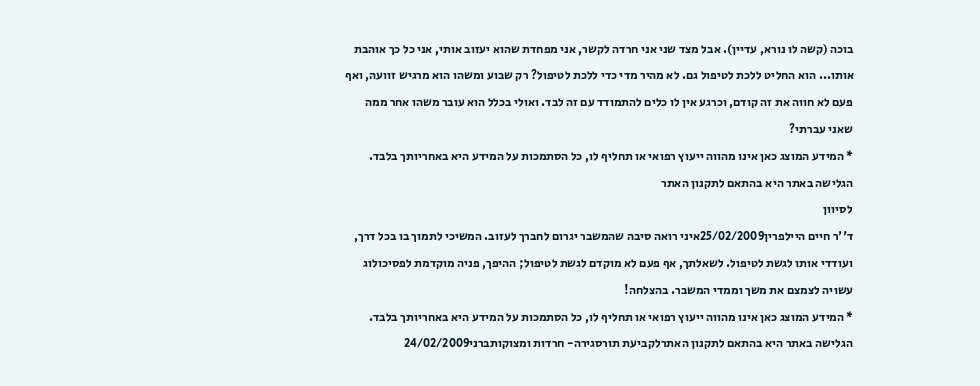בוכה (קשה לו נורא, עדיין). אבל מצד שני אני חרדה לקשר, אני מפחדת שהוא יעזוב אותי, אני כל כך אוהבת אותו... הוא החליט ללכת לטיפול גם. לא מהיר מדי כדי ללכת לטיפול? רק שבוע ומשהו הוא מרגיש זוועה, ואף פעם לא חווה את זה קודם, וכרגע אין לו כלים להתמודד עם זה לבד. ואולי בכלל הוא עובר משהו אחר ממה שאני עברתי?
* המידע המוצג כאן אינו מהווה ייעוץ רפואי או תחליף לו, כל הסתמכות על המידע היא באחריותך בלבד. הגלישה באתר היא בהתאם לתקנון האתר
לסיוון
ד''ר חיים היילפרין25/02/2009איני רואה סיבה שהמשבר יגרום לחברך לעזוב. המשיכי לתמוך בו בכל דרך, ועודדי אותו לגשת לטיפול. לשאלתך, אף פעם לא מוקדם לגשת לטיפול; ההיפך, פניה מוקדמת לפסיכולוג עשויה לצמצם את משך וממדי המשבר. בהצלחה!
* המידע המוצג כאן אינו מהווה ייעוץ רפואי או תחליף לו, כל הסתמכות על המידע היא באחריותך בלבד. הגלישה באתר היא בהתאם לתקנון האתרלקביעת תורסגירה- חרדות ומצוקותברני24/02/2009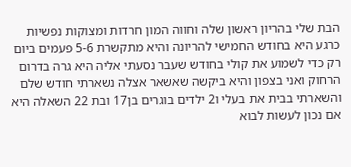הבת שלי בהריון ראשון שלה וחווה המון חרדות ומצוקות נפשיות כרגע היא בחודש החמישי להריונה והיא מתקשרת 5-6 פעמים ביום רק כדי לשמוע את קולי בחודש שעבר נסעתי אליה היא גרה בדרום הרחוק ואני בצפון והיא ביקשה שאשאר אצלה נשארתי חודש שלם והשארתי בבית את בעלי ו2 ילדים בוגרים בן17 ובת 22 השאלה היא אם נכון לעשות לבוא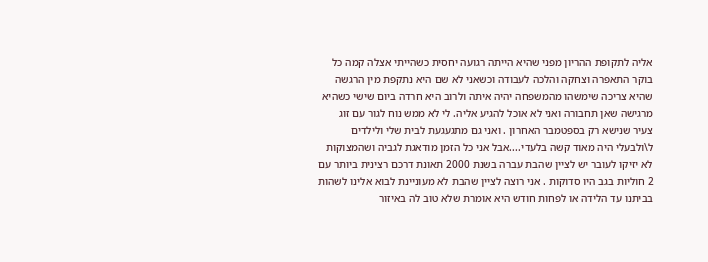אליה לתקופת ההריון מפני שהיא הייתה רגועה יחסית כשהייתי אצלה קמה כל בוקר התאפרה וצחקה והלכה לעבודה וכשאני לא שם היא נתקפת מין הרגשה שהיא צריכה שימשהו מהמשפחה יהיה איתה ולרוב היא חרדה ביום שישי כשהיא מרגישה שאן תחבורה ואני לא אוכל להגיע אליה. לי לא ממש נוח לגור עם זוג צעיר שנישא רק בספטמבר האחרון . ואני גם מתגעגעת לבית שלי ולילדים ל\ולבעלי היה מאוד קשה בלעדי....אבל אני כל הזמן מודאגת לגביה ושהמצוקות לא יזיקו לעובר יש לציין שהבת עברה בשנת 2000 תאונת דרכם רצינית ביותר עם 2 חוליות בגב היו סדוקות . אני רוצה לציין שהבת לא מעוניינת לבוא אלינו לשהות בביתנו עד הלידה או לפחות חודש היא אומרת שלא טוב לה באיזור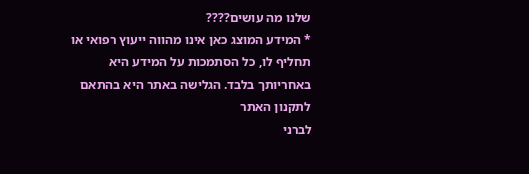שלנו מה עושים????
* המידע המוצג כאן אינו מהווה ייעוץ רפואי או תחליף לו, כל הסתמכות על המידע היא באחריותך בלבד. הגלישה באתר היא בהתאם לתקנון האתר
לברני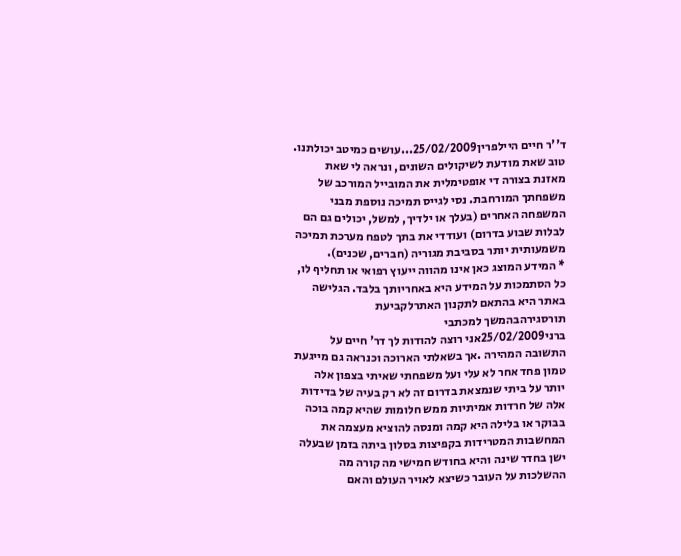ד''ר חיים היילפרין25/02/2009...עושים כמיטב יכולתנו. טוב שאת מודעת לשיקולים השונים, ונראה לי שאת מאזנת בצורה די אופטימלית את המובייל המורכב של משפחתך המורחבת. נסי לגייס תמיכה נוספת מבני המשפחה האחרים (בעלך או ילדיך, למשל, יכולים גם הם לבלות שבוע בדרום) ועודדי את בתך לטפח מערכת תמיכה משמעותית יותר בסביבת מגוריה (חברים, שכנים).
* המידע המוצג כאן אינו מהווה ייעוץ רפואי או תחליף לו, כל הסתמכות על המידע היא באחריותך בלבד. הגלישה באתר היא בהתאם לתקנון האתרלקביעת תורסגירהבהמשך למכתבי
ברני25/02/2009אני רוצה להודות לך דר' חיים על התשובה המהירה .אך בשאלתי הארוכה וכנראה גם מייגעת טמון פחד אחר לא עלי ועל משפחתי שאיתי בצפון אלה יותר על ביתי שנמצאת בדרום זה לא רק בעיה של בדידות אלה של חרדות אמיתיות ממש חלומות שהיא קמה בוכה בבוקר או בלילה היא קמה ומנסה להוציא מעצמה את המחשבות המטרידות בקפיצות בסלון ביתה בזמן שבעלה ישן בחדר שינה והיא בחודש חמישי מה קורה מה ההשלכות על העובר כשיצא לאויר העולם והאם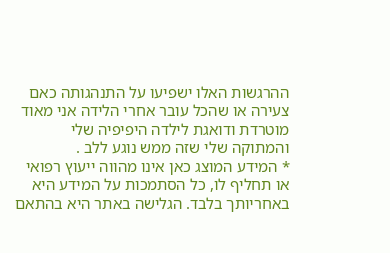ההרגשות האלו ישפיעו על התנהגותה כאם צעירה או שהכל עובר אחרי הלידה אני מאוד מוטרדת ודואגת לילדה היפיפיה שלי והמתוקה שלי שזה ממש נוגע ללב .
* המידע המוצג כאן אינו מהווה ייעוץ רפואי או תחליף לו, כל הסתמכות על המידע היא באחריותך בלבד. הגלישה באתר היא בהתאם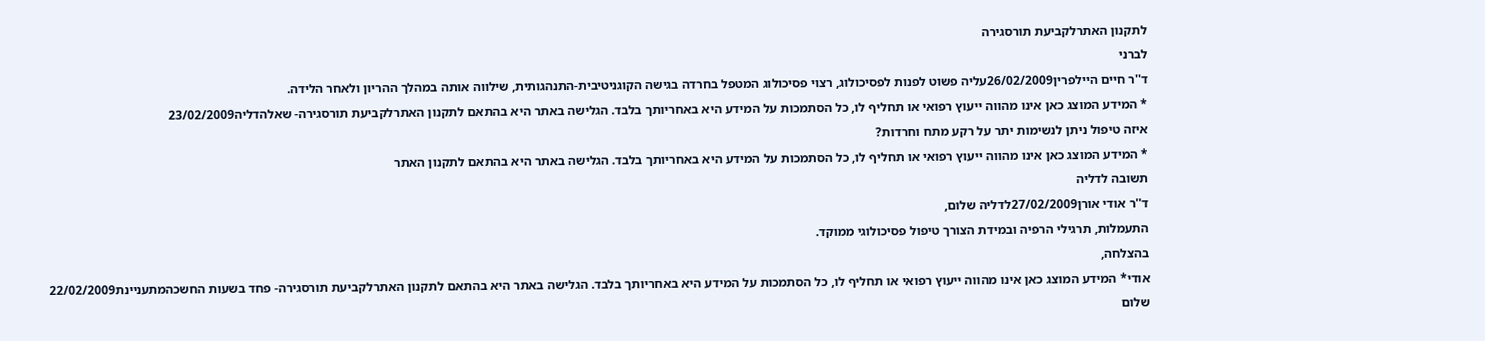לתקנון האתרלקביעת תורסגירה
לברני
ד''ר חיים היילפרין26/02/2009עליה פשוט לפנות לפסיכולוג, רצוי פסיכולוג המטפל בחרדה בגישה הקוגניטיבית-התנהגותית, שילווה אותה במהלך ההריון ולאחר הלידה.
* המידע המוצג כאן אינו מהווה ייעוץ רפואי או תחליף לו, כל הסתמכות על המידע היא באחריותך בלבד. הגלישה באתר היא בהתאם לתקנון האתרלקביעת תורסגירה- שאלהדליה23/02/2009
איזה טיפול ניתן לנשימות יתר על רקע מתח וחרדות?
* המידע המוצג כאן אינו מהווה ייעוץ רפואי או תחליף לו, כל הסתמכות על המידע היא באחריותך בלבד. הגלישה באתר היא בהתאם לתקנון האתר
תשובה לדליה
ד''ר אודי אורן27/02/2009לדליה שלום,
התעמלות, תרגילי הרפיה ובמידת הצורך טיפול פסיכולוגי ממוקד.
בהצלחה,
אודי* המידע המוצג כאן אינו מהווה ייעוץ רפואי או תחליף לו, כל הסתמכות על המידע היא באחריותך בלבד. הגלישה באתר היא בהתאם לתקנון האתרלקביעת תורסגירה- פחד בשעות החשכהמתעניינת22/02/2009
שלום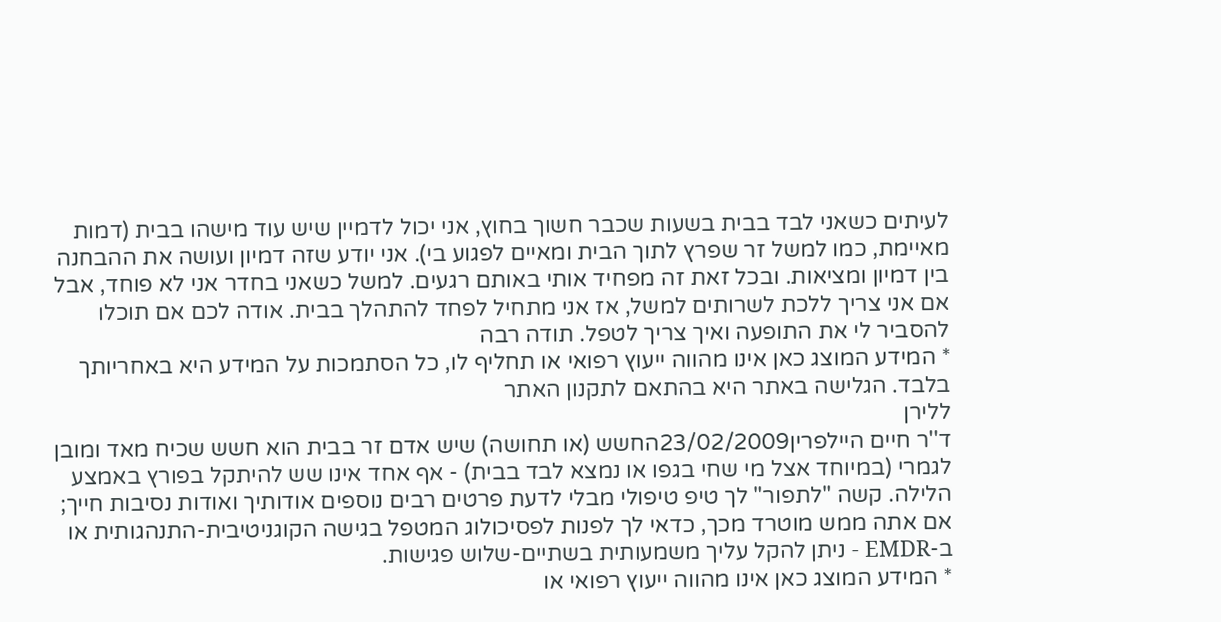לעיתים כשאני לבד בבית בשעות שכבר חשוך בחוץ, אני יכול לדמיין שיש עוד מישהו בבית (דמות מאיימת, כמו למשל זר שפרץ לתוך הבית ומאיים לפגוע בי). אני יודע שזה דמיון ועושה את ההבחנה בין דמיון ומציאות. ובכל זאת זה מפחיד אותי באותם רגעים. למשל כשאני בחדר אני לא פוחד, אבל אם אני צריך ללכת לשרותים למשל, אז אני מתחיל לפחד להתהלך בבית. אודה לכם אם תוכלו להסביר לי את התופעה ואיך צריך לטפל. תודה רבה
* המידע המוצג כאן אינו מהווה ייעוץ רפואי או תחליף לו, כל הסתמכות על המידע היא באחריותך בלבד. הגלישה באתר היא בהתאם לתקנון האתר
ללירן
ד''ר חיים היילפרין23/02/2009החשש (או תחושה) שיש אדם זר בבית הוא חשש שכיח מאד ומובן לגמרי (במיוחד אצל מי שחי בגפו או נמצא לבד בבית) - אף אחד אינו שש להיתקל בפורץ באמצע הלילה. קשה "לתפור" לך טיפ טיפולי מבלי לדעת פרטים רבים נוספים אודותיך ואודות נסיבות חייך; אם אתה ממש מוטרד מכך, כדאי לך לפנות לפסיכולוג המטפל בגישה הקוגניטיבית-התנהגותית או ב-EMDR - ניתן להקל עליך משמעותית בשתיים-שלוש פגישות.
* המידע המוצג כאן אינו מהווה ייעוץ רפואי או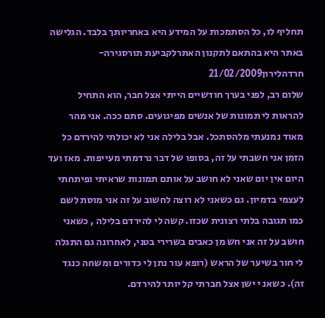תחליף לו, כל הסתמכות על המידע היא באחריותך בלבד. הגלישה באתר היא בהתאם לתקנון האתרלקביעת תורסגירה- חרדהלירון21/02/2009
שלום רב, לפני בערך חודשיים הייתי אצל חבר, הוא התחיל להראות לי תמונות של אנשים מפיגועים. סתם ככה. אני מהר מאוד נמנעתי מלהסתכל. אבל בלילה אני לא יכולתי להירדם כל הזמן אני חשבתי על זה, בסופו של דבר נרדמתי מעייפות. מאז ועד היום אין יום שאני לא חושב על אותם תמונות שראיתי ופיתחתי לעצמי בדמיון. גם כשאני לא רוצה לחשוב על זה אני מוסת לשם כמו תגובה בלתי רצונית שכזו. קשה לי להירדם בלילה , כשאני חושב על זה אני חש מן כאבים בשרירי בטני, לאחרונה גם התגלה לי חור בשיער של הראש (רופא עור נתן לי כדורים ומשחה כנגד זה). כשאנ י ישן אצל חברתי קל יותר להירדם.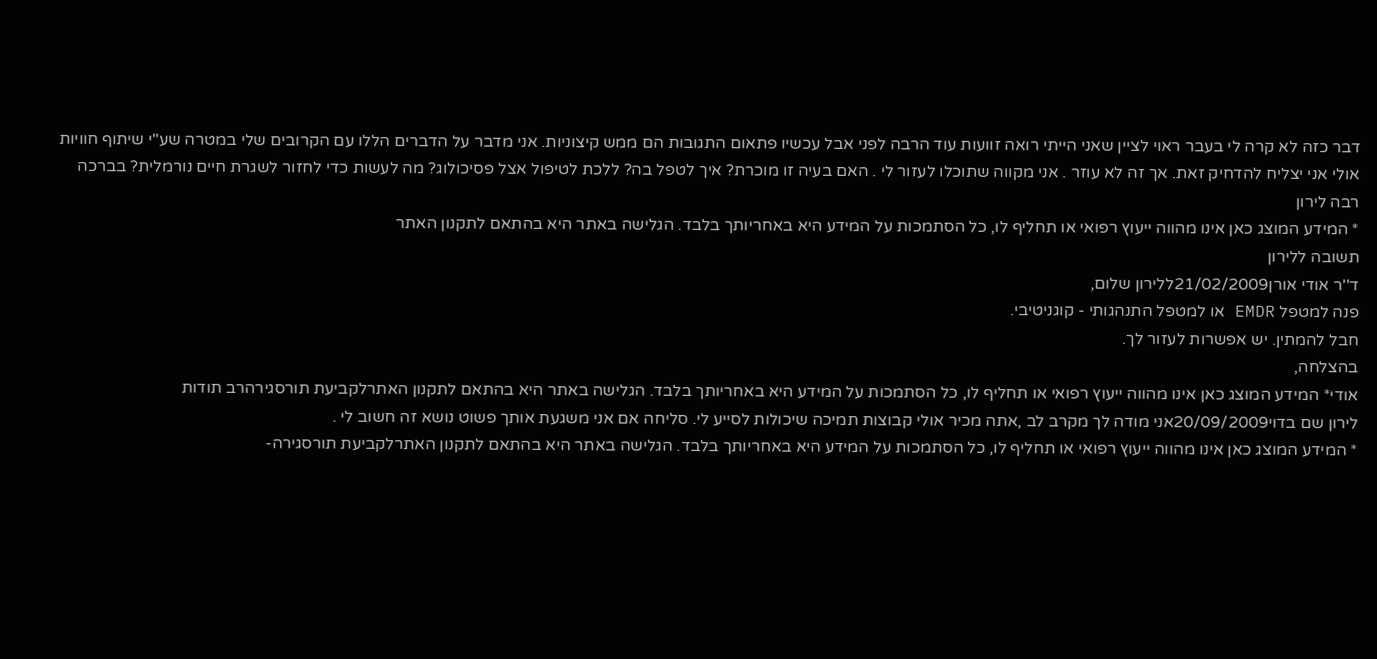דבר כזה לא קרה לי בעבר ראוי לציין שאני הייתי רואה זוועות עוד הרבה לפני אבל עכשיו פתאום התגובות הם ממש קיצוניות. אני מדבר על הדברים הללו עם הקרובים שלי במטרה שע"י שיתוף חוויות אולי אני יצליח להדחיק זאת. אך זה לא עוזר . אני מקווה שתוכלו לעזור לי . האם בעיה זו מוכרת? איך לטפל בה? ללכת לטיפול אצל פסיכולוג? מה לעשות כדי לחזור לשגרת חיים נורמלית? בברכה רבה לירון
* המידע המוצג כאן אינו מהווה ייעוץ רפואי או תחליף לו, כל הסתמכות על המידע היא באחריותך בלבד. הגלישה באתר היא בהתאם לתקנון האתר
תשובה ללירון
ד''ר אודי אורן21/02/2009ללירון שלום,
פנה למטפל EMDR או למטפל התנהגותי - קוגניטיבי.
חבל להמתין. יש אפשרות לעזור לך.
בהצלחה,
אודי* המידע המוצג כאן אינו מהווה ייעוץ רפואי או תחליף לו, כל הסתמכות על המידע היא באחריותך בלבד. הגלישה באתר היא בהתאם לתקנון האתרלקביעת תורסגירהרב תודות
לירון שם בדוי20/09/2009אני מודה לך מקרב לב ,אתה מכיר אולי קבוצות תמיכה שיכולות לסייע לי. סליחה אם אני משגעת אותך פשוט נושא זה חשוב לי .
* המידע המוצג כאן אינו מהווה ייעוץ רפואי או תחליף לו, כל הסתמכות על המידע היא באחריותך בלבד. הגלישה באתר היא בהתאם לתקנון האתרלקביעת תורסגירה-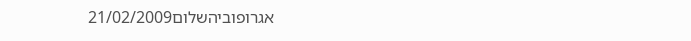אגרופוביהשלום21/02/2009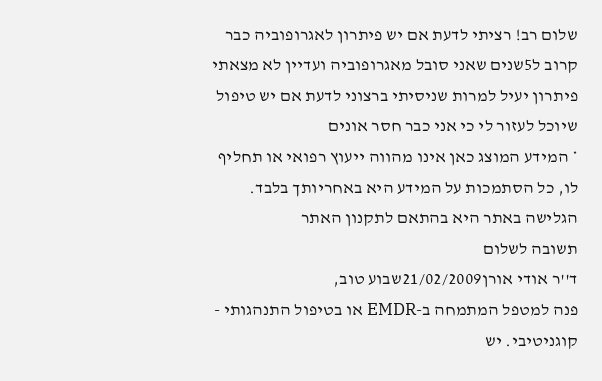שלום רב! רציתי לדעת אם יש פיתרון לאגרופוביה כבר קרוב ל5שנים שאני סובל מאגרופוביה ועדיין לא מצאתי פיתרון יעיל למרות שניסיתי ברצוני לדעת אם יש טיפול שיוכל לעזור לי כי אני כבר חסר אונים
* המידע המוצג כאן אינו מהווה ייעוץ רפואי או תחליף לו, כל הסתמכות על המידע היא באחריותך בלבד. הגלישה באתר היא בהתאם לתקנון האתר
תשובה לשלום
ד''ר אודי אורן21/02/2009שבוע טוב,
פנה למטפל המתמחה ב-EMDR או בטיפול התנהגותי - קוגניטיבי. יש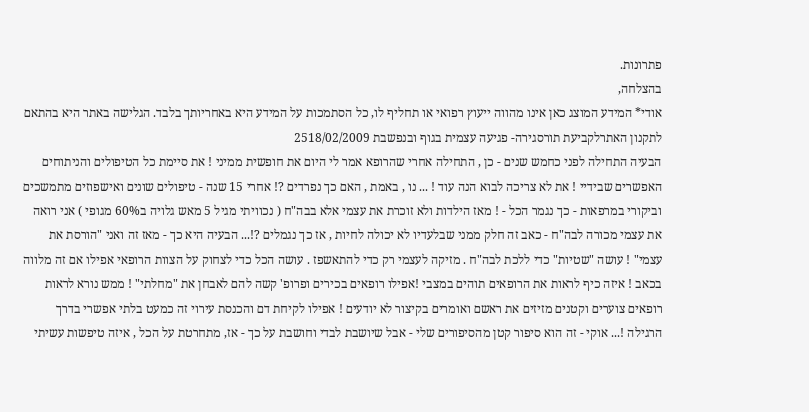פתרונות.
בהצלחה,
אודי* המידע המוצג כאן אינו מהווה ייעוץ רפואי או תחליף לו, כל הסתמכות על המידע היא באחריותך בלבד. הגלישה באתר היא בהתאם לתקנון האתרלקביעת תורסגירה- פגיעה עצמית בגוף ובנפשבת 2518/02/2009
הבעיה התחילה לפני כחמש שנים - כן , התחילה אחרי שהרופא אמר לי היום את חופשית ממיני ! את סיימת כל הטיפולים והניתוחים האפשרים שבידיי ! את לא צריכה לבוא הנה עוד ! ... נו , באמת , האם כך נפרדים ?! אחרי 15 שנה - טיפולים שונים ואישפוזים מתמשכים וביקורי במרפאות - כך נגמר הכל - ! מאז הילדות ולא זוכרת את עצמי אלא בבה"ח ( נכוויתי מגיל 5 מאש גלויה ב60% מגופי ) אני רואה את עצמי מכורה לבה"ח - כאב זה חלק ממני שבלעדיו לא יכולה לחיות , אז כך נגמלים ?!... הבעיה היא כך - מאז זה ואני "הורסת את עצמי" ! עושה "שטיות" כדי ללכת לבה"ח . מזיקה לעצמי רק כדי להתאשפז . עושה הכל כדי לצחוק על הצוות הרופאי אפילו אם זה מלווה בכאב ! איזה כיף לראות את הרופאים תוהים במצבי !אפילו רופאים בכירים ופרופ' קשה להם לאבחן את "מחלתי" ! ממש נורא לראות רופאים צוערים וקטנים מזיזים את ראשם ואומרים בקיצור לא יודעים ! אפילו לקיחת דם והכנסת עירוי זה כמעט בלתי אפשרי בדרך הרגילה !... אוקי - זה הוא סיפור קטן מהסיפורים שלי - אבל שיושבת לבדי וחושבת על כך - אז, מתחרטת על הכל , איזה טיפשות עשיתי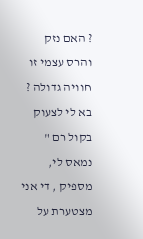? האם נזק והרס עצמי זו חוויה גדולה ? בא לי לצעוק בקול רם " נמאס לי, מספיק , די אני מצטערת על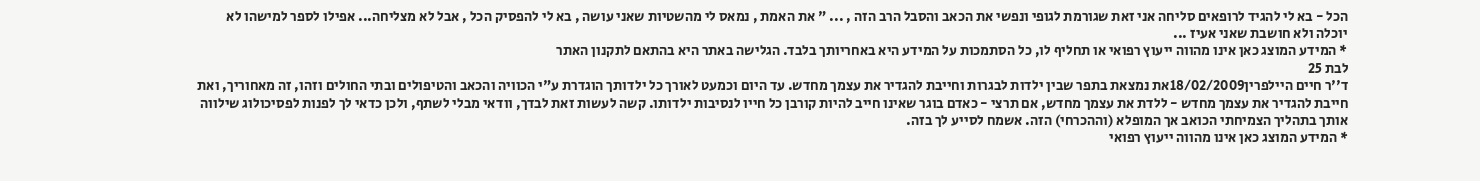הכל - בא לי להגיד לרופאים סליחה אני זאת שגורמת לגופי ונפשי את הכאב והסבל הרב הזה , ... " את האמת , נמאס לי מהשטיות שאני עושה , בא לי להפסיק הכל , אבל לא מצליחה... אפילו לספר למישהו לא יוכלה ולא חושבת שאני אעיז ...
* המידע המוצג כאן אינו מהווה ייעוץ רפואי או תחליף לו, כל הסתמכות על המידע היא באחריותך בלבד. הגלישה באתר היא בהתאם לתקנון האתר
לבת 25
ד''ר חיים היילפרין18/02/2009את נמצאת בתפר שבין ילדות לבגרות וחייבת להגדיר את עצמך מחדש. עד היום וכמעט לאורך כל ילדותך הוגדרת ע"י הכוויה והכאב והטיפולים ובתי החולים וזהו, זה מאחוריך, ואת חייבת להגדיר את עצמך מחדש - ללדת את עצמך מחדש, אם תרצי - כאדם בוגר שאינו חייב להיות קורבן כל חייו לנסיבות ילדותו. קשה לעשות זאת לבדך, וודאי מבלי לשתף, ולכן כדאי לך לפנות לפסיכולוג שילווה אותך בתהליך הצמיחתי הכואב אך המופלא (וההכרחי) הזה. אשמח לסייע לך בזה.
* המידע המוצג כאן אינו מהווה ייעוץ רפואי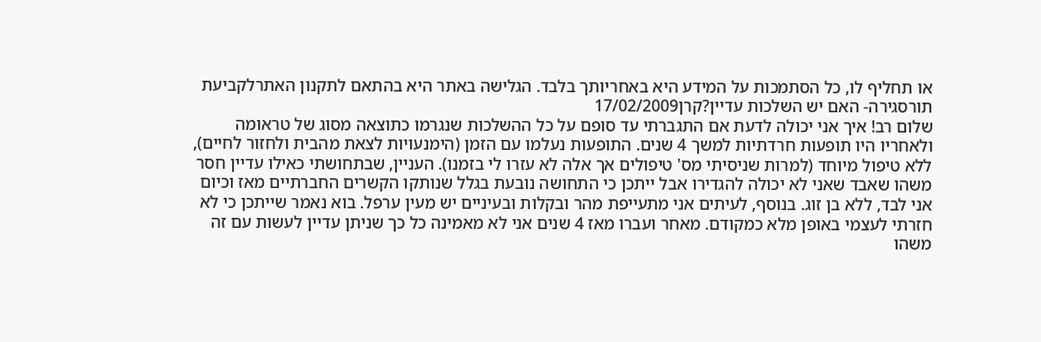או תחליף לו, כל הסתמכות על המידע היא באחריותך בלבד. הגלישה באתר היא בהתאם לתקנון האתרלקביעת תורסגירה- האם יש השלכות עדיין?קרן17/02/2009
שלום רב! איך אני יכולה לדעת אם התגברתי עד סופם על כל ההשלכות שנגרמו כתוצאה מסוג של טראומה ולאחריו היו תופעות חרדתיות למשך 4 שנים. התופעות נעלמו עם הזמן (הימנעויות לצאת מהבית ולחזור לחיים), ללא טיפול מיוחד (למרות שניסיתי מס' טיפולים אך אלה לא עזרו לי בזמנו). העניין, שבתחושתי כאילו עדיין חסר משהו שאבד שאני לא יכולה להגדירו אבל ייתכן כי התחושה נובעת בגלל שנותקו הקשרים החברתיים מאז וכיום אני לבד, ללא בן זוג. בנוסף, לעיתים אני מתעייפת מהר ובקלות ובעיניים יש מעין ערפל. בוא נאמר שייתכן כי לא חזרתי לעצמי באופן מלא כמקודם. מאחר ועברו מאז 4 שנים אני לא מאמינה כל כך שניתן עדיין לעשות עם זה משהו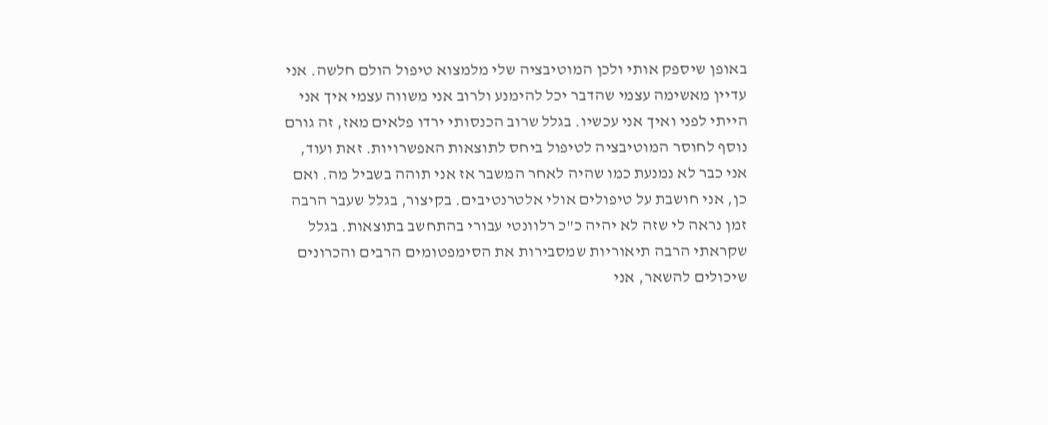באופן שיספק אותי ולכן המוטיבציה שלי מלמצוא טיפול הולם חלשה. אני עדיין מאשימה עצמי שהדבר יכל להימנע ולרוב אני משווה עצמי איך אני הייתי לפני ואיך אני עכשיו. בגלל שרוב הכנסותי ירדו פלאים מאז, זה גורם נוסף לחוסר המוטיבציה לטיפול ביחס לתוצאות האפשרויות. זאת ועוד, אני כבר לא נמנעת כמו שהיה לאחר המשבר אז אני תוהה בשביל מה. ואם כן, אני חושבת על טיפולים אולי אלטרנטיבים. בקיצור, בגלל שעבר הרבה זמן נראה לי שזה לא יהיה כ"כ רלוונטי עבורי בהתחשב בתוצאות. בגלל שקראתי הרבה תיאוריות שמסבירות את הסימפטומים הרבים והכרונים שיכולים להשאר, אני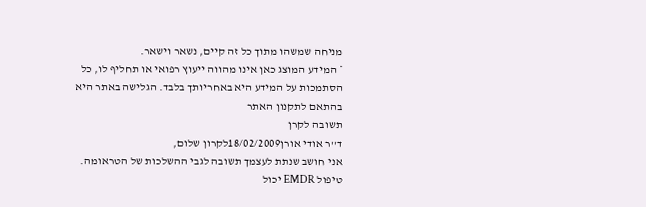מניחה שמשהו מתוך כל זה קיים, נשאר וישאר.
* המידע המוצג כאן אינו מהווה ייעוץ רפואי או תחליף לו, כל הסתמכות על המידע היא באחריותך בלבד. הגלישה באתר היא בהתאם לתקנון האתר
תשובה לקרן
ד''ר אודי אורן18/02/2009לקרון שלום,
אני חושב שנתת לעצמך תשובה לגבי ההשלכות של הטראומה. טיפול EMDR יכול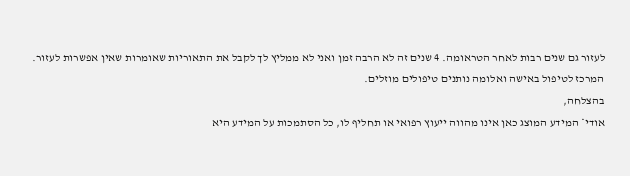לעזור גם שנים רבות לאחר הטראומה. 4 שנים זה לא הרבה זמן ואני לא ממליץ לך לקבל את התאוריות שאומרות שאין אפשרות לעזור.
המרכז לטיפול באישה ואלומה נותנים טיפולים מוזלים.
בהצלחה,
אודי* המידע המוצג כאן אינו מהווה ייעוץ רפואי או תחליף לו, כל הסתמכות על המידע היא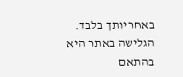באחריותך בלבד. הגלישה באתר היא בהתאם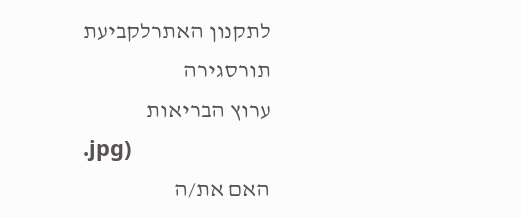לתקנון האתרלקביעת תורסגירה
ערוץ הבריאות
.jpg)
האם את/ה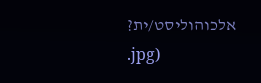אלכוהוליסט/ית?
.jpg)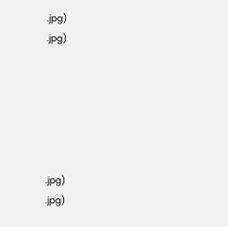.jpg)
.jpg)






.jpg)
.jpg)